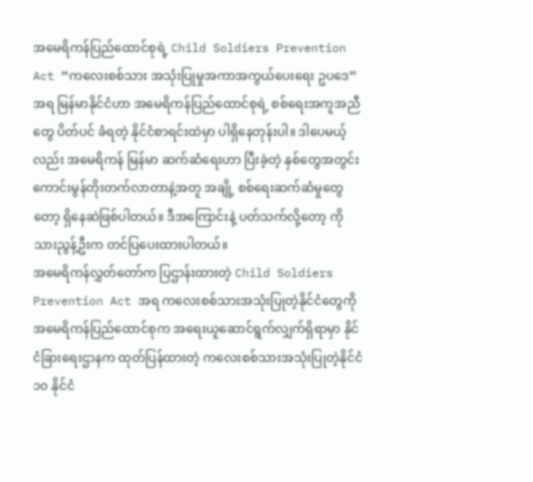အမေရိကန်ပြည်ထောင်စုရဲ့ Child Soldiers Prevention Act “ကလေးစစ်သား အသုံးပြုမှုအကာအကွယ်ပေးရေး ဥပဒေ” အရ မြန်မာနိုင်ငံဟာ အမေရိကန်ပြည်ထောင်စုရဲ့ စစ်ရေးအကူအညီတွေ ပိတ်ပင် ခံရတဲ့ နိုင်ငံစာရင်းထဲမှာ ပါရှိနေတုန်းပါ။ ဒါပေမယ့်လည်း အမေရိကန် မြန်မာ ဆက်ဆံရေးဟာ ပြီးခဲ့တဲ့ နှစ်တွေအတွင်း ကောင်းမွန်တိုးတက်လာတာနဲ့အတူ အချို့ စစ်ရေးဆက်ဆံမှုတွေတော့ ရှိနေဆဲဖြစ်ပါတယ်။ ဒီအကြောင်းနဲ့ ပတ်သက်လို့တော့ ကိုသားညွန့်ဦးက တင်ပြပေးထားပါတယ်။
အမေရိကန်လွှတ်တော်က ပြဌာန်းထားတဲ့ Child Soldiers Prevention Act အရ ကလေးစစ်သားအသုံးပြုတဲ့နိုင်ငံတွေကို အမေရိကန်ပြည်ထောင်စုက အရေးယူဆောင်ရွက်လျှက်ရှိရာမှာ နိုင်ငံခြားရေးဌာနက ထုတ်ပြန်ထားတဲ့ ကလေးစစ်သားအသုံးပြုတဲ့နိုင်ငံ ၁၀ နိုင်ငံ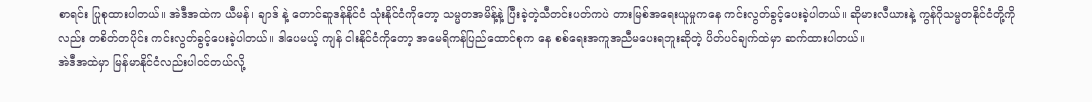စာရင်း ပြုစုထားပါတယ်။ အဲဒီအထဲက ယီမန်၊ ချာဒ် နဲ့ တောင်ဆူဒန်နိုင်ငံ သုံးနိုင်ငံကိုတော့ သမ္မတအမိန့်နဲ့ ပြီးခဲ့တဲ့သီတင်းပတ်ကပဲ တားမြစ်အရေးယူမှုကနေ ကင်းလွတ်ခွင့်ပေးခဲ့ပါတယ်။ ဆိုမားလီယားနဲ့ ကွန်ဂိုသမ္မတနိုင်ငံတို့ကိုလည်း တစိတ်တပိုင်း ကင်းလွတ်ခွင့်ပေးခဲ့ပါတယ်။ ဒါပေမယ့် ကျန် ငါးနိုင်ငံကိုတော့ အမေရိကန်ပြည်ထောင်စုက နေ စစ်ရေးအကူအညီမပေးရဘူးဆိုတဲ့ ပိတ်ပင်ချက်ထဲမှာ ဆက်ထားပါတယ်။
အဲဒီအထဲမှာ မြန်မာနိုင်ငံလည်းပါဝင်တယ်လို့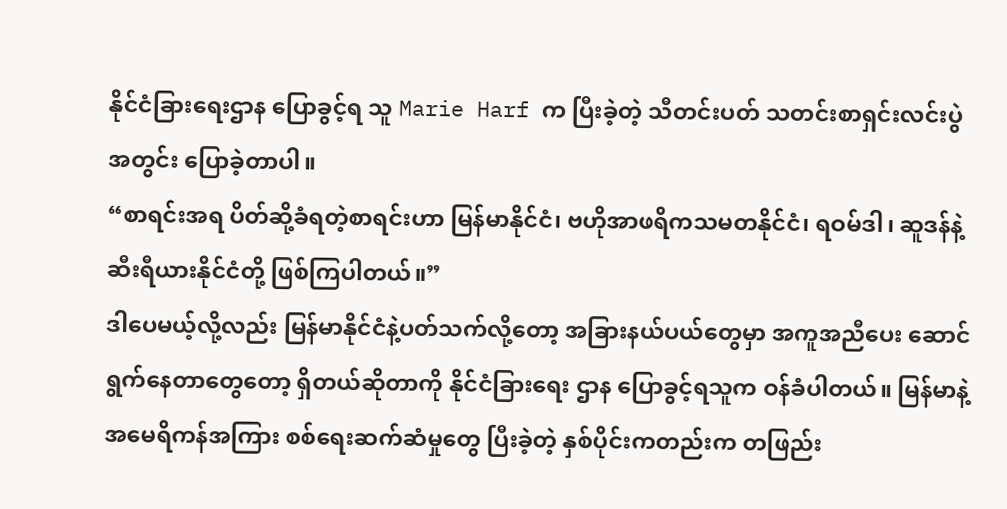နိုင်ငံခြားရေးဌာန ပြောခွင့်ရ သူ Marie Harf က ပြီးခဲ့တဲ့ သီတင်းပတ် သတင်းစာရှင်းလင်းပွဲ အတွင်း ပြောခဲ့တာပါ။
“စာရင်းအရ ပိတ်ဆို့ခံရတဲ့စာရင်းဟာ မြန်မာနိုင်ငံ၊ ဗဟိုအာဖရိကသမတနိုင်ငံ၊ ရဝမ်ဒါ၊ ဆူဒန်နဲ့ ဆီးရီယားနိုင်ငံတို့ ဖြစ်ကြပါတယ်။”
ဒါပေမယ့်လို့လည်း မြန်မာနိုင်ငံနဲ့ပတ်သက်လို့တော့ အခြားနယ်ပယ်တွေမှာ အကူအညီပေး ဆောင်ရွက်နေတာတွေတော့ ရှိတယ်ဆိုတာကို နိုင်ငံခြားရေး ဌာန ပြောခွင့်ရသူက ဝန်ခံပါတယ်။ မြန်မာနဲ့ အမေရိကန်အကြား စစ်ရေးဆက်ဆံမှုတွေ ပြီးခဲ့တဲ့ နှစ်ပိုင်းကတည်းက တဖြည်း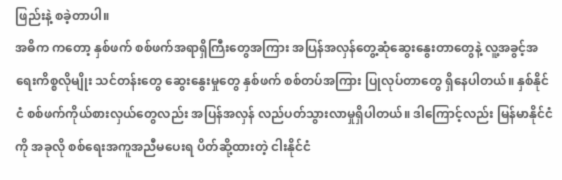ဖြည်းနဲ့ စခဲ့တာပါ။
အဓိက ကတော့ နှစ်ဖက် စစ်ဖက်အရာရှိကြီးတွေအကြား အပြန်အလှန်တွေ့ဆုံဆွေးနွေးတာတွေနဲ့ လူ့အခွင့်အရေးကိစ္စလိုမျိုး သင်တန်းတွေ ဆွေးနွေးမှုတွေ နှစ်ဖက် စစ်တပ်အကြား ပြုလုပ်တာတွေ ရှိနေပါတယ်။ နှစ်နိုင်ငံ စစ်ဖက်ကိုယ်စားလှယ်တွေလည်း အပြန်အလှန် လည်ပတ်သွားလာမှုရှိပါတယ်။ ဒါကြောင့်လည်း မြန်မာနိုင်ငံကို အခုလို စစ်ရေးအကူအညီမပေးရ ပိတ်ဆို့ထားတဲ့ ငါးနိုင်ငံ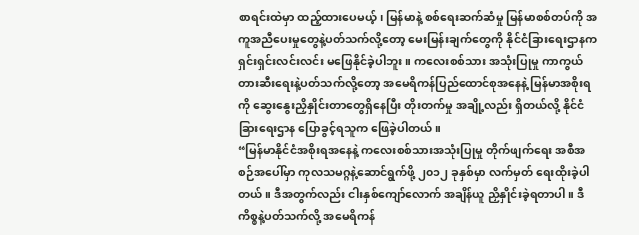စာရင်းထဲမှာ ထည့်ထားပေမယ့်၊ မြန်မာနဲ့ စစ်ရေးဆက်ဆံမှု မြန်မာစစ်တပ်ကို အကူအညီပေးမှုတွေနဲ့ပတ်သက်လို့တော့ မေးမြန်းချက်တွေကို နိုင်ငံခြားရေးဌာနက ရှင်းရှင်းလင်းလင်း မဖြေနိုင်ခဲ့ပါဘူး။ ကလေးစစ်သား အသုံးပြုမှု ကာကွယ်တားဆီးရေးနဲ့ပတ်သက်လို့တော့ အမေရိကန်ပြည်ထောင်စုအနေနဲ့ မြန်မာအစိုးရကို ဆွေးနွေးညှိနှိုင်းတာတွေရှိနေပြီး တိုးတက်မှု အချို့လည်း ရှိတယ်လို့ နိုင်ငံခြားရေးဌာန ပြောခွင့်ရသူက ဖြေခဲ့ပါတယ်။
“မြန်မာနိုင်ငံအစိုးရအနေနဲ့ ကလေးစစ်သားအသုံးပြုမှု တိုက်ဖျက်ရေး အစီအစဉ်အပေါ်မှာ ကုလသမဂ္ဂနဲ့ဆောင်ရွက်ဖို့ ၂၀၁၂ ခုနှစ်မှာ လက်မှတ် ရေးထိုးခဲ့ပါတယ်။ ဒီအတွက်လည်း ငါးနှစ်ကျော်လောက် အချိန်ယူ ညှိနှိုင်းခဲ့ရတာပါ။ ဒီကိစ္စနဲ့ပတ်သက်လို့ အမေရိကန်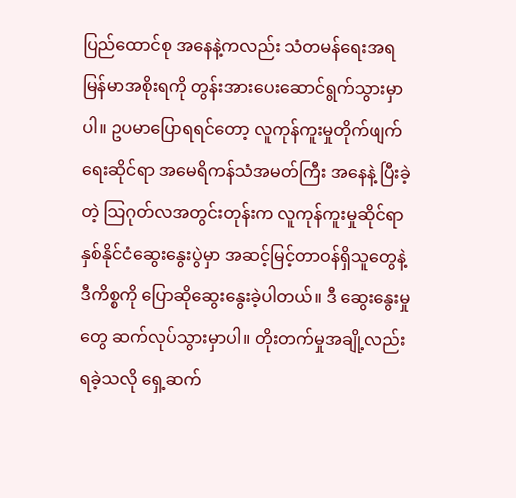ပြည်ထောင်စု အနေနဲ့ကလည်း သံတမန်ရေးအရ မြန်မာအစိုးရကို တွန်းအားပေးဆောင်ရွက်သွားမှာပါ။ ဥပမာပြောရရင်တော့ လူကုန်ကူးမှုတိုက်ဖျက်ရေးဆိုင်ရာ အမေရိကန်သံအမတ်ကြီး အနေနဲ့ ပြီးခဲ့တဲ့ သြဂုတ်လအတွင်းတုန်းက လူကုန်ကူးမှုဆိုင်ရာနှစ်နိုင်ငံဆွေးနွေးပွဲမှာ အဆင့်မြင့်တာဝန်ရှိသူတွေနဲ့ ဒီကိစ္စကို ပြောဆိုဆွေးနွေးခဲ့ပါတယ်။ ဒီ ဆွေးနွေးမှုတွေ ဆက်လုပ်သွားမှာပါ။ တိုးတက်မှုအချို့လည်း ရခဲ့သလို ရှေ့ဆက်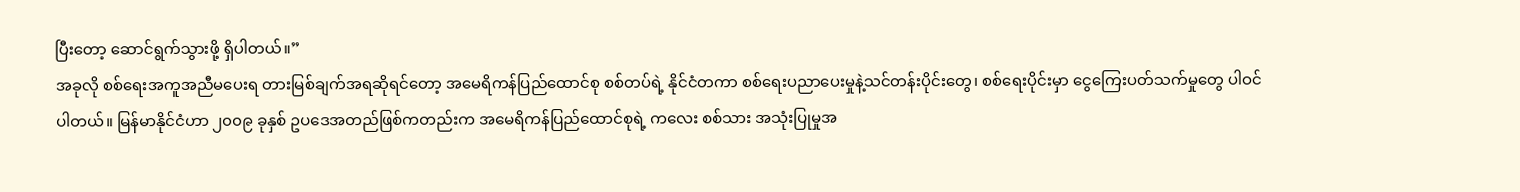ပြီးတော့ ဆောင်ရွက်သွားဖို့ ရှိပါတယ်။”
အခုလို စစ်ရေးအကူအညီမပေးရ တားမြစ်ချက်အရဆိုရင်တော့ အမေရိကန်ပြည်ထောင်စု စစ်တပ်ရဲ့ နိုင်ငံတကာ စစ်ရေးပညာပေးမှုနဲ့သင်တန်းပိုင်းတွေ၊ စစ်ရေးပိုင်းမှာ ငွေကြေးပတ်သက်မှုတွေ ပါဝင်ပါတယ်။ မြန်မာနိုင်ငံဟာ ၂၀၀၉ ခုနှစ် ဥပဒေအတည်ဖြစ်ကတည်းက အမေရိကန်ပြည်ထောင်စုရဲ့ ကလေး စစ်သား အသုံးပြုမှုအ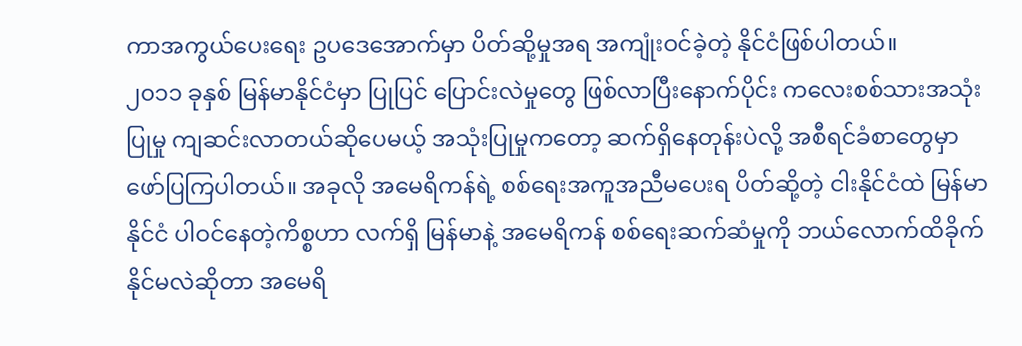ကာအကွယ်ပေးရေး ဥပဒေအောက်မှာ ပိတ်ဆို့မှုအရ အကျုံးဝင်ခဲ့တဲ့ နိုင်ငံဖြစ်ပါတယ်။
၂၀၁၁ ခုနှစ် မြန်မာနိုင်ငံမှာ ပြုပြင် ပြောင်းလဲမှုတွေ ဖြစ်လာပြီးနောက်ပိုင်း ကလေးစစ်သားအသုံးပြုမှု ကျဆင်းလာတယ်ဆိုပေမယ့် အသုံးပြုမှုကတော့ ဆက်ရှိနေတုန်းပဲလို့ အစီရင်ခံစာတွေမှာ ဖော်ပြကြပါတယ်။ အခုလို အမေရိကန်ရဲ့ စစ်ရေးအကူအညီမပေးရ ပိတ်ဆို့တဲ့ ငါးနိုင်ငံထဲ မြန်မာနိုင်ငံ ပါဝင်နေတဲ့ကိစ္စဟာ လက်ရှိ မြန်မာနဲ့ အမေရိကန် စစ်ရေးဆက်ဆံမှုကို ဘယ်လောက်ထိခိုက်နိုင်မလဲဆိုတာ အမေရိ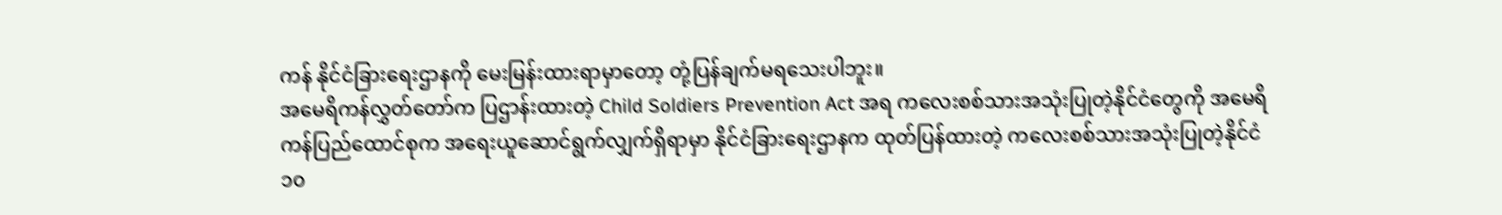ကန် နိုင်ငံခြားရေးဌာနကို မေးမြန်းထားရာမှာတော့ တုံ့ပြန်ချက်မရသေးပါဘူး။
အမေရိကန်လွှတ်တော်က ပြဌာန်းထားတဲ့ Child Soldiers Prevention Act အရ ကလေးစစ်သားအသုံးပြုတဲ့နိုင်ငံတွေကို အမေရိကန်ပြည်ထောင်စုက အရေးယူဆောင်ရွက်လျှက်ရှိရာမှာ နိုင်ငံခြားရေးဌာနက ထုတ်ပြန်ထားတဲ့ ကလေးစစ်သားအသုံးပြုတဲ့နိုင်ငံ ၁၀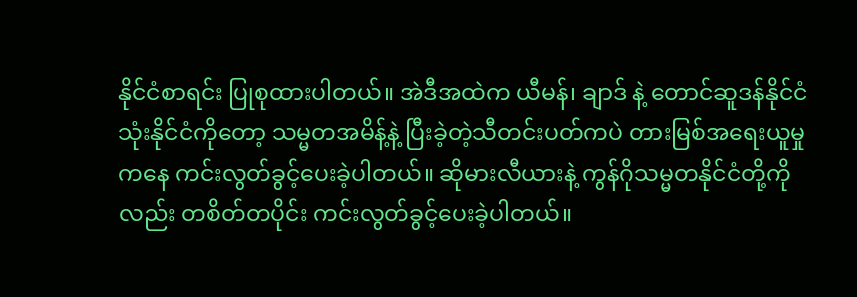နိုင်ငံစာရင်း ပြုစုထားပါတယ်။ အဲဒီအထဲက ယီမန်၊ ချာဒ် နဲ့ တောင်ဆူဒန်နိုင်ငံ သုံးနိုင်ငံကိုတော့ သမ္မတအမိန့်နဲ့ ပြီးခဲ့တဲ့သီတင်းပတ်ကပဲ တားမြစ်အရေးယူမှုကနေ ကင်းလွတ်ခွင့်ပေးခဲ့ပါတယ်။ ဆိုမားလီယားနဲ့ ကွန်ဂိုသမ္မတနိုင်ငံတို့ကိုလည်း တစိတ်တပိုင်း ကင်းလွတ်ခွင့်ပေးခဲ့ပါတယ်။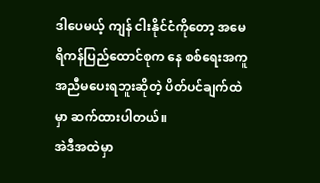ဒါပေမယ့် ကျန် ငါးနိုင်ငံကိုတော့ အမေရိကန်ပြည်ထောင်စုက နေ စစ်ရေးအကူအညီမပေးရဘူးဆိုတဲ့ ပိတ်ပင်ချက်ထဲမှာ ဆက်ထားပါတယ်။
အဲဒီအထဲမှာ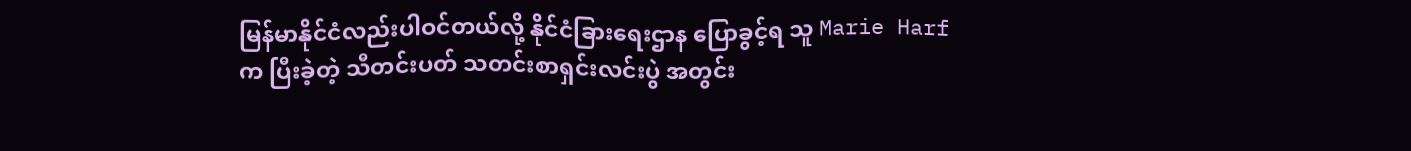မြန်မာနိုင်ငံလည်းပါဝင်တယ်လို့ နိုင်ငံခြားရေးဌာန ပြောခွင့်ရ သူ Marie Harf က ပြီးခဲ့တဲ့ သီတင်းပတ် သတင်းစာရှင်းလင်းပွဲ အတွင်း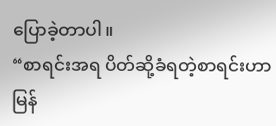ပြောခဲ့တာပါ။
“စာရင်းအရ ပိတ်ဆို့ခံရတဲ့စာရင်းဟာ မြန်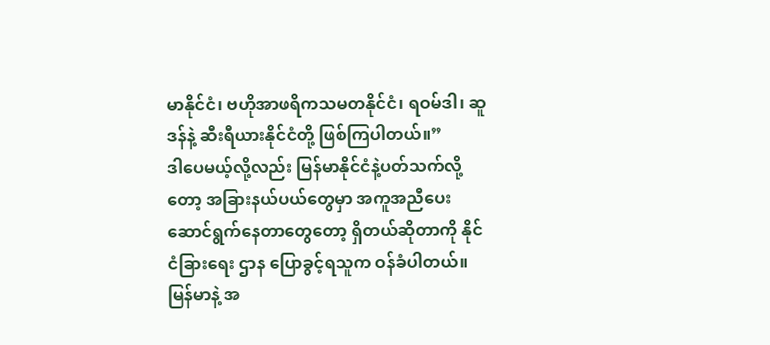မာနိုင်ငံ၊ ဗဟိုအာဖရိကသမတနိုင်ငံ၊ ရဝမ်ဒါ၊ ဆူဒန်နဲ့ ဆီးရီယားနိုင်ငံတို့ ဖြစ်ကြပါတယ်။”
ဒါပေမယ့်လို့လည်း မြန်မာနိုင်ငံနဲ့ပတ်သက်လို့တော့ အခြားနယ်ပယ်တွေမှာ အကူအညီပေး ဆောင်ရွက်နေတာတွေတော့ ရှိတယ်ဆိုတာကို နိုင်ငံခြားရေး ဌာန ပြောခွင့်ရသူက ဝန်ခံပါတယ်။ မြန်မာနဲ့ အ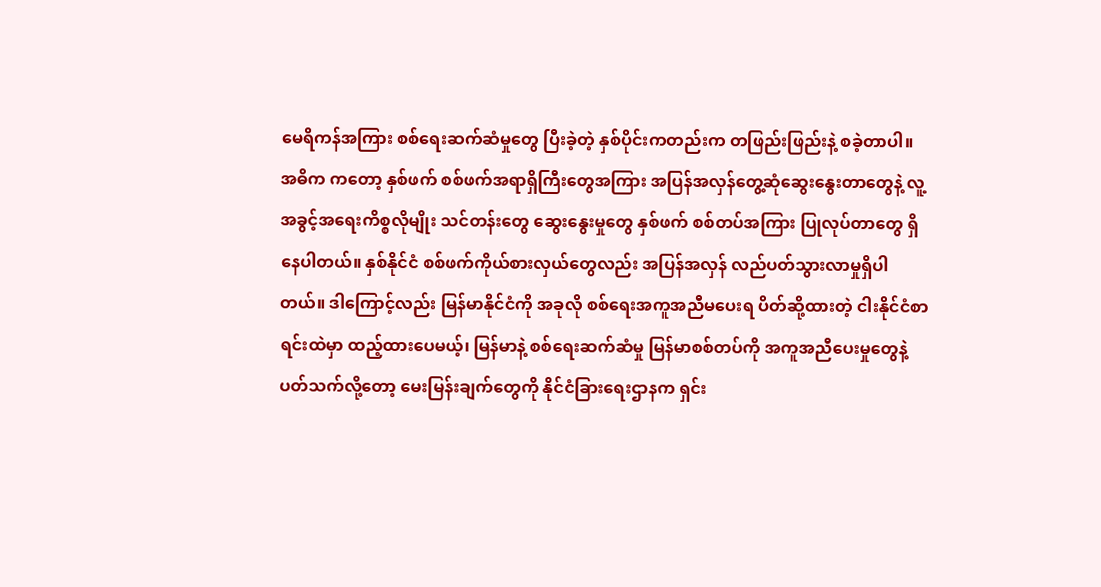မေရိကန်အကြား စစ်ရေးဆက်ဆံမှုတွေ ပြီးခဲ့တဲ့ နှစ်ပိုင်းကတည်းက တဖြည်းဖြည်းနဲ့ စခဲ့တာပါ။
အဓိက ကတော့ နှစ်ဖက် စစ်ဖက်အရာရှိကြီးတွေအကြား အပြန်အလှန်တွေ့ဆုံဆွေးနွေးတာတွေနဲ့ လူ့အခွင့်အရေးကိစ္စလိုမျိုး သင်တန်းတွေ ဆွေးနွေးမှုတွေ နှစ်ဖက် စစ်တပ်အကြား ပြုလုပ်တာတွေ ရှိနေပါတယ်။ နှစ်နိုင်ငံ စစ်ဖက်ကိုယ်စားလှယ်တွေလည်း အပြန်အလှန် လည်ပတ်သွားလာမှုရှိပါတယ်။ ဒါကြောင့်လည်း မြန်မာနိုင်ငံကို အခုလို စစ်ရေးအကူအညီမပေးရ ပိတ်ဆို့ထားတဲ့ ငါးနိုင်ငံစာရင်းထဲမှာ ထည့်ထားပေမယ့်၊ မြန်မာနဲ့ စစ်ရေးဆက်ဆံမှု မြန်မာစစ်တပ်ကို အကူအညီပေးမှုတွေနဲ့ပတ်သက်လို့တော့ မေးမြန်းချက်တွေကို နိုင်ငံခြားရေးဌာနက ရှင်း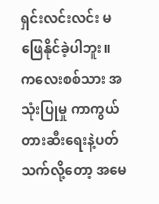ရှင်းလင်းလင်း မဖြေနိုင်ခဲ့ပါဘူး။ ကလေးစစ်သား အသုံးပြုမှု ကာကွယ်တားဆီးရေးနဲ့ပတ်သက်လို့တော့ အမေ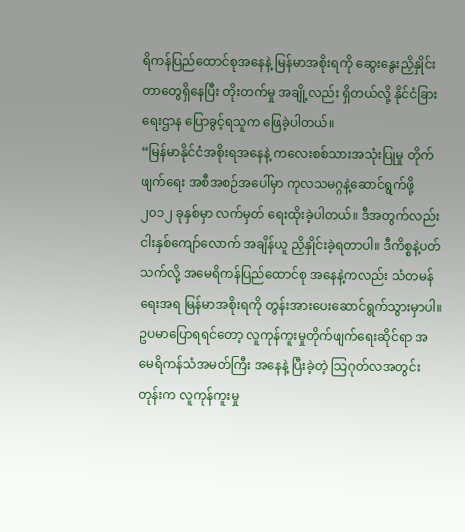ရိကန်ပြည်ထောင်စုအနေနဲ့ မြန်မာအစိုးရကို ဆွေးနွေးညှိနှိုင်းတာတွေရှိနေပြီး တိုးတက်မှု အချို့လည်း ရှိတယ်လို့ နိုင်ငံခြားရေးဌာန ပြောခွင့်ရသူက ဖြေခဲ့ပါတယ်။
“မြန်မာနိုင်ငံအစိုးရအနေနဲ့ ကလေးစစ်သားအသုံးပြုမှု တိုက်ဖျက်ရေး အစီအစဉ်အပေါ်မှာ ကုလသမဂ္ဂနဲ့ဆောင်ရွက်ဖို့ ၂၀၁၂ ခုနှစ်မှာ လက်မှတ် ရေးထိုးခဲ့ပါတယ်။ ဒီအတွက်လည်း ငါးနှစ်ကျော်လောက် အချိန်ယူ ညှိနှိုင်းခဲ့ရတာပါ။ ဒီကိစ္စနဲ့ပတ်သက်လို့ အမေရိကန်ပြည်ထောင်စု အနေနဲ့ကလည်း သံတမန်ရေးအရ မြန်မာအစိုးရကို တွန်းအားပေးဆောင်ရွက်သွားမှာပါ။ ဥပမာပြောရရင်တော့ လူကုန်ကူးမှုတိုက်ဖျက်ရေးဆိုင်ရာ အမေရိကန်သံအမတ်ကြီး အနေနဲ့ ပြီးခဲ့တဲ့ သြဂုတ်လအတွင်းတုန်းက လူကုန်ကူးမှု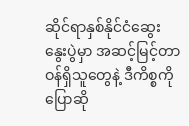ဆိုင်ရာနှစ်နိုင်ငံဆွေးနွေးပွဲမှာ အဆင့်မြင့်တာဝန်ရှိသူတွေနဲ့ ဒီကိစ္စကို ပြောဆို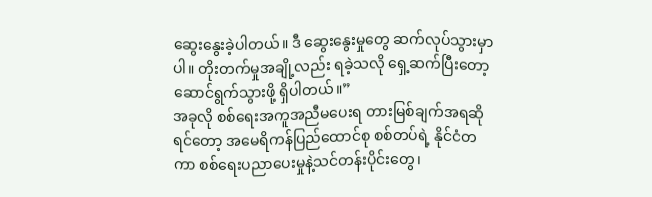ဆွေးနွေးခဲ့ပါတယ်။ ဒီ ဆွေးနွေးမှုတွေ ဆက်လုပ်သွားမှာပါ။ တိုးတက်မှုအချို့လည်း ရခဲ့သလို ရှေ့ဆက်ပြီးတော့ ဆောင်ရွက်သွားဖို့ ရှိပါတယ်။”
အခုလို စစ်ရေးအကူအညီမပေးရ တားမြစ်ချက်အရဆိုရင်တော့ အမေရိကန်ပြည်ထောင်စု စစ်တပ်ရဲ့ နိုင်ငံတကာ စစ်ရေးပညာပေးမှုနဲ့သင်တန်းပိုင်းတွေ၊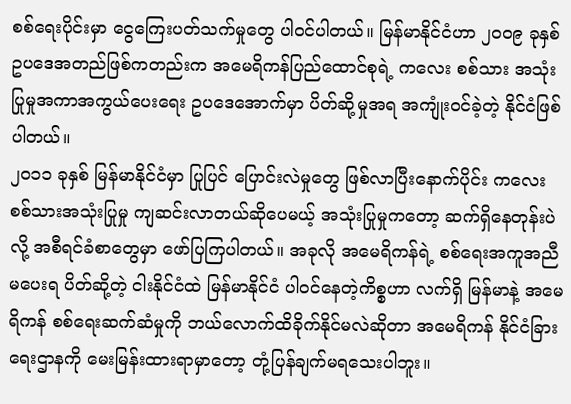စစ်ရေးပိုင်းမှာ ငွေကြေးပတ်သက်မှုတွေ ပါဝင်ပါတယ်။ မြန်မာနိုင်ငံဟာ ၂၀၀၉ ခုနှစ် ဥပဒေအတည်ဖြစ်ကတည်းက အမေရိကန်ပြည်ထောင်စုရဲ့ ကလေး စစ်သား အသုံးပြုမှုအကာအကွယ်ပေးရေး ဥပဒေအောက်မှာ ပိတ်ဆို့မှုအရ အကျုံးဝင်ခဲ့တဲ့ နိုင်ငံဖြစ်ပါတယ်။
၂၀၁၁ ခုနှစ် မြန်မာနိုင်ငံမှာ ပြုပြင် ပြောင်းလဲမှုတွေ ဖြစ်လာပြီးနောက်ပိုင်း ကလေးစစ်သားအသုံးပြုမှု ကျဆင်းလာတယ်ဆိုပေမယ့် အသုံးပြုမှုကတော့ ဆက်ရှိနေတုန်းပဲလို့ အစီရင်ခံစာတွေမှာ ဖော်ပြကြပါတယ်။ အခုလို အမေရိကန်ရဲ့ စစ်ရေးအကူအညီမပေးရ ပိတ်ဆို့တဲ့ ငါးနိုင်ငံထဲ မြန်မာနိုင်ငံ ပါဝင်နေတဲ့ကိစ္စဟာ လက်ရှိ မြန်မာနဲ့ အမေရိကန် စစ်ရေးဆက်ဆံမှုကို ဘယ်လောက်ထိခိုက်နိုင်မလဲဆိုတာ အမေရိကန် နိုင်ငံခြားရေးဌာနကို မေးမြန်းထားရာမှာတော့ တုံ့ပြန်ချက်မရသေးပါဘူး။